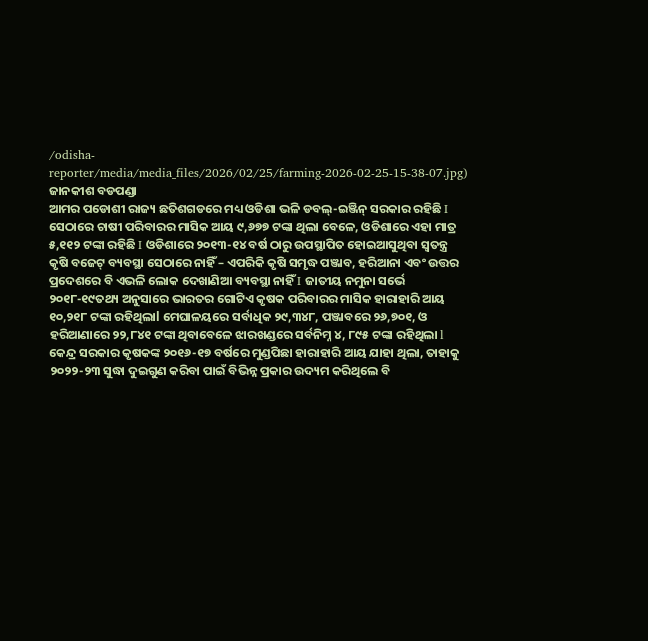/odisha-reporter/media/media_files/2026/02/25/farming-2026-02-25-15-38-07.jpg)
ଜାନକୀଶ ବଡପଣ୍ଡା
ଆମର ପଡୋଶୀ ରାଜ୍ୟ ଛତିଶଗଡରେ ମଧ୍ୟ ଓଡିଶା ଭଳି ଡବଲ୍-ଇଞ୍ଜିନ୍ ସରକାର ରହିଛି I ସେଠାରେ ଚାଷୀ ପରିବାରର ମାସିକ ଆୟ ୯,୬୭୭ ଟଙ୍କା ଥିଲା ବେଳେ, ଓଡିଶାରେ ଏହା ମାତ୍ର ୫,୧୧୨ ଟଙ୍କା ରହିଛି I ଓଡିଶାରେ ୨୦୧୩-୧୪ ବର୍ଷ ଠାରୁ ଉପସ୍ଥାପିତ ହୋଇଆସୁଥିବା ସ୍ବତନ୍ତ୍ର କୃଷି ବଜେଟ୍ ବ୍ୟବସ୍ଥା ସେଠାରେ ନାହିଁ – ଏପରିକି କୃଷି ସମୃଦ୍ଧ ପଞ୍ଜାବ, ହରିଆନା ଏବଂ ଉତ୍ତର ପ୍ରଦେଶରେ ବି ଏଭଳି ଲୋକ ଦେଖାଣିଆ ବ୍ୟବସ୍ଥା ନାହିଁ I ଜାତୀୟ ନମୁନା ସର୍ଭେ ୨୦୧୮-୧୯ତଥ୍ୟ ଅନୁସାରେ ଭାରତର ଗୋଟିଏ କୃଷକ ପରିବାରର ମାସିକ ହାରାହାରି ଆୟ ୧୦,୨୧୮ ଟଙ୍କା ରହିଥିଲାl ମେଘାଳୟରେ ସର୍ବାଧିକ ୨୯,୩୪୮, ପଞ୍ଜାବରେ ୨୬,୭୦୧, ଓ ହରିଆଣାରେ ୨୨,୮୪୧ ଟଙ୍କା ଥିବାବେଳେ ଝାରଖଣ୍ଡରେ ସର୍ବନିମ୍ନ ୪, ୮୯୫ ଟଙ୍କା ରହିଥିଲା l କେନ୍ଦ୍ର ସରକାର କୃଷକଙ୍କ ୨୦୧୬-୧୭ ବର୍ଷରେ ମୁଣ୍ଡପିଛା ହାରାହାରି ଆୟ ଯାହା ଥିଲା, ତାହାକୁ ୨୦୨୨-୨୩ ସୁଦ୍ଧା ଦୁଇଗୁଣ କରିବା ପାଇଁ ବିଭିନ୍ନ ପ୍ରକାର ଉଦ୍ୟମ କରିଥିଲେ ବି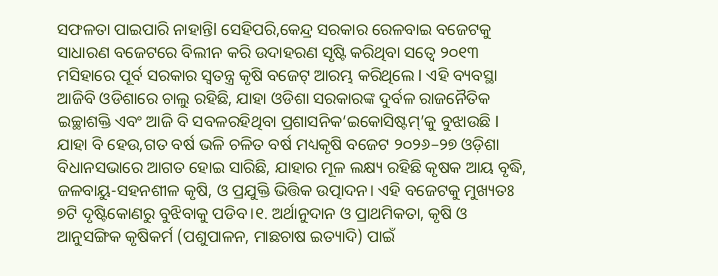ସଫଳତା ପାଇପାରି ନାହାନ୍ତିl ସେହିପରି,କେନ୍ଦ୍ର ସରକାର ରେଳବାଇ ବଜେଟକୁ ସାଧାରଣ ବଜେଟରେ ବିଲୀନ କରି ଉଦାହରଣ ସୃଷ୍ଟି କରିଥିବା ସତ୍ବେ ୨୦୧୩ ମସିହାରେ ପୂର୍ବ ସରକାର ସ୍ବତନ୍ତ୍ର କୃଷି ବଜେଟ୍ ଆରମ୍ଭ କରିଥିଲେ I ଏହି ବ୍ୟବସ୍ଥା ଆଜିବି ଓଡିଶାରେ ଚାଲୁ ରହିଛି, ଯାହା ଓଡିଶା ସରକାରଙ୍କ ଦୁର୍ବଳ ରାଜନୈତିକ ଇଚ୍ଛାଶକ୍ତି ଏବଂ ଆଜି ବି ସବଳରହିଥିବା ପ୍ରଶାସନିକ‘ଇକୋସିଷ୍ଟମ୍’କୁ ବୁଝାଉଛି I
ଯାହା ବି ହେଉ,ଗତ ବର୍ଷ ଭଳି ଚଳିତ ବର୍ଷ ମଧ୍ୟକୃଷି ବଜେଟ ୨୦୨୬–୨୭ ଓଡ଼ିଶା ବିଧାନସଭାରେ ଆଗତ ହୋଇ ସାରିଛି, ଯାହାର ମୂଳ ଲକ୍ଷ୍ୟ ରହିଛି କୃଷକ ଆୟ ବୃଦ୍ଧି, ଜଳବାୟୁ-ସହନଶୀଳ କୃଷି, ଓ ପ୍ରଯୁକ୍ତି ଭିତ୍ତିକ ଉତ୍ପାଦନ। ଏହି ବଜେଟକୁ ମୁଖ୍ୟତଃ ୭ଟି ଦୃଷ୍ଟିକୋଣରୁ ବୁଝିବାକୁ ପଡିବ।୧. ଅର୍ଥାନୁଦାନ ଓ ପ୍ରାଥମିକତା, କୃଷି ଓ ଆନୁସଙ୍ଗିକ କୃଷିକର୍ମ (ପଶୁପାଳନ, ମାଛଚାଷ ଇତ୍ୟାଦି) ପାଇଁ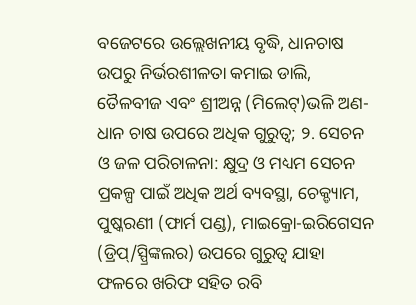ବଜେଟରେ ଉଲ୍ଲେଖନୀୟ ବୃଦ୍ଧି, ଧାନଚାଷ ଉପରୁ ନିର୍ଭରଶୀଳତା କମାଇ ଡାଲି, ତୈଳବୀଜ ଏବଂ ଶ୍ରୀଅନ୍ନ (ମିଲେଟ୍)ଭଳି ଅଣ-ଧାନ ଚାଷ ଉପରେ ଅଧିକ ଗୁରୁତ୍ୱ; ୨. ସେଚନ ଓ ଜଳ ପରିଚାଳନା: କ୍ଷୁଦ୍ର ଓ ମଧ୍ୟମ ସେଚନ ପ୍ରକଳ୍ପ ପାଇଁ ଅଧିକ ଅର୍ଥ ବ୍ୟବସ୍ଥା, ଚେକ୍ଡ୍ୟାମ, ପୁଷ୍କରଣୀ (ଫାର୍ମ ପଣ୍ଡ), ମାଇକ୍ରୋ-ଇରିଗେସନ (ଡ୍ରିପ୍/ସ୍ପ୍ରିଙ୍କଲର) ଉପରେ ଗୁରୁତ୍ବ ଯାହା ଫଳରେ ଖରିଫ ସହିତ ରବି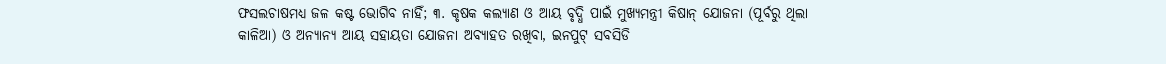ଫସଲଚାଷମଧ୍ୟ ଜଳ କଷ୍ଟ ଭୋଗିବ ନାହିଁ; ୩. କୃଷକ କଲ୍ୟାଣ ଓ ଆୟ ବୃଦ୍ଧି ପାଇଁ ମୁଖ୍ୟମନ୍ତ୍ରୀ କିଷାନ୍ ଯୋଜନା (ପୂର୍ବରୁ ଥିଲା କାଳିଆ) ଓ ଅନ୍ୟାନ୍ୟ ଆୟ ସହାୟତା ଯୋଜନା ଅବ୍ୟାହତ ରଖିବା, ଇନପୁଟ୍ ସବସିଡି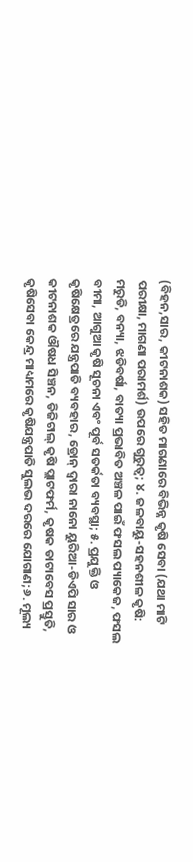(ବିହନ,ସାର, କୀଟନାଶକ) ସହିତ ମାଗଣାରେ ବିଭିନ୍ନ କୃଷି ସେବା (ଯଥା ମାଟି ପରୀକ୍ଷା, ମାଗଣା ପରାମର୍ଶ) ଉପରେ ଗୁରୁତ୍ୱ; ୪. ଜଳବାୟୁ-ସହନଶୀଳ କୃଷି: ମରୁଡି, ବନ୍ୟା, ଝଡିବର୍ଷା, ବାତ୍ୟା ପ୍ରଭାବିତ ଅଞ୍ଚଳ ପାଇଁ ଫସଲ ପ୍ୟାକେଜ, ଫସଲ ବୀମା, ଆଗୁଆ କୃଷି ସୂଚନା ଏବଂ ପୂର୍ବ ସତର୍କତା ବ୍ୟବସ୍ଥା; ୫. ପ୍ରଯୁକ୍ତି ଓ କୃଷିକ୍ଷେତ୍ରରେ ଯନ୍ତ୍ରପାତି ବ୍ୟବହାର, ଡ୍ରୋନ୍ ଦ୍ୱାରା ନାନୋ ୟୁରିଆ-ଡିଏପି ସାର ଓ କୀଟନାଶକ ଔଷଧ ସିଞ୍ଚନ, ଡିଜିଟାଲ୍ କୃଷି ପ୍ଲାଟଫର୍ମ, କୃଷକ ଡାଟାବେସ ପ୍ରସ୍ତୁତି, କୃଷିସେବା କେନ୍ଦ୍ର ମାଧ୍ୟମରେ କୃଷିଯନ୍ତ୍ରପାତି ସୁଲଭ ଦରରେ ଯୋଗାଣ;୬. ମୂଲ୍ୟ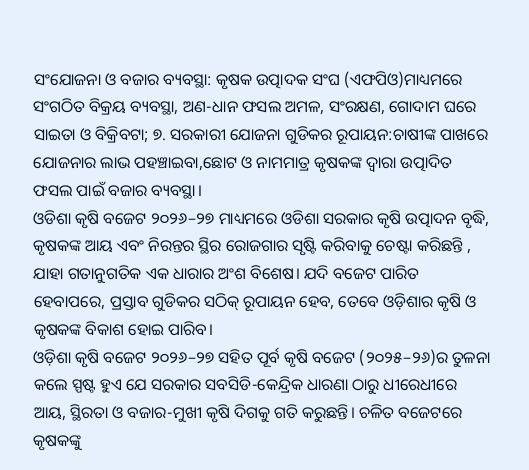ସଂଯୋଜନା ଓ ବଜାର ବ୍ୟବସ୍ଥା: କୃଷକ ଉତ୍ପାଦକ ସଂଘ (ଏଫପିଓ)ମାଧ୍ୟମରେ ସଂଗଠିତ ବିକ୍ରୟ ବ୍ୟବସ୍ଥା, ଅଣ-ଧାନ ଫସଲ ଅମଳ, ସଂରକ୍ଷଣ, ଗୋଦାମ ଘରେ ସାଇତା ଓ ବିକ୍ରିବଟା; ୭. ସରକାରୀ ଯୋଜନା ଗୁଡିକର ରୂପାୟନ:ଚାଷୀଙ୍କ ପାଖରେ ଯୋଜନାର ଲାଭ ପହଞ୍ଚାଇବା,ଛୋଟ ଓ ନାମମାତ୍ର କୃଷକଙ୍କ ଦ୍ବାରା ଉତ୍ପାଦିତ ଫସଲ ପାଇଁ ବଜାର ବ୍ୟବସ୍ଥା।
ଓଡିଶା କୃଷି ବଜେଟ ୨୦୨୬–୨୭ ମାଧ୍ୟମରେ ଓଡିଶା ସରକାର କୃଷି ଉତ୍ପାଦନ ବୃଦ୍ଧି, କୃଷକଙ୍କ ଆୟ ଏବଂ ନିରନ୍ତର ସ୍ଥିର ରୋଜଗାର ସୃଷ୍ଟି କରିବାକୁ ଚେଷ୍ଟା କରିଛନ୍ତି , ଯାହା ଗତାନୁଗତିକ ଏକ ଧାରାର ଅଂଶ ବିଶେଷ। ଯଦି ବଜେଟ ପାରିତ ହେବାପରେ, ପ୍ରସ୍ତାବ ଗୁଡିକର ସଠିକ୍ ରୂପାୟନ ହେବ, ତେବେ ଓଡ଼ିଶାର କୃଷି ଓ କୃଷକଙ୍କ ବିକାଶ ହୋଇ ପାରିବ।
ଓଡ଼ିଶା କୃଷି ବଜେଟ ୨୦୨୬–୨୭ ସହିତ ପୂର୍ବ କୃଷି ବଜେଟ (୨୦୨୫–୨୬)ର ତୁଳନା କଲେ ସ୍ପଷ୍ଟ ହୁଏ ଯେ ସରକାର ସବସିଡି-କେନ୍ଦ୍ରିକ ଧାରଣା ଠାରୁ ଧୀରେଧୀରେ ଆୟ, ସ୍ଥିରତା ଓ ବଜାର-ମୁଖୀ କୃଷି ଦିଗକୁ ଗତି କରୁଛନ୍ତି। ଚଳିତ ବଜେଟରେ କୃଷକଙ୍କୁ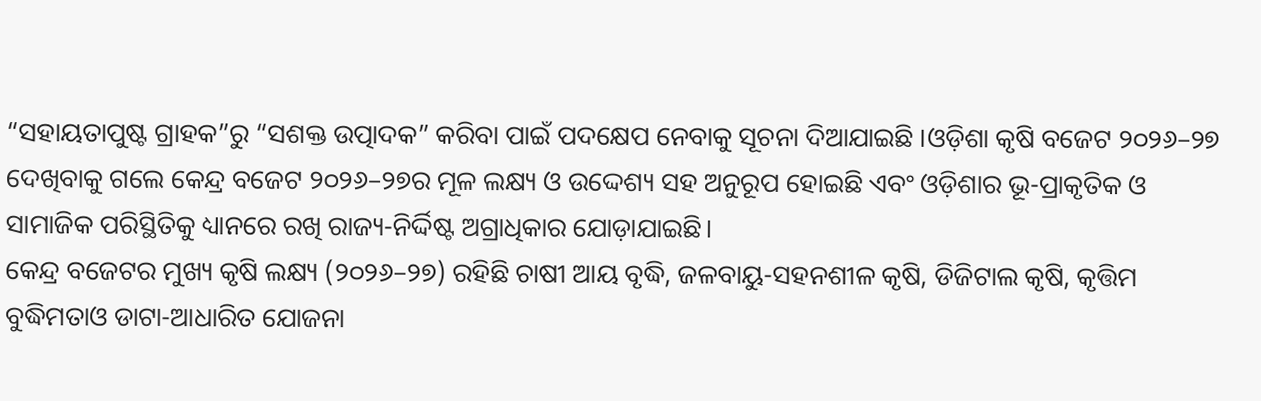“ସହାୟତାପୁଷ୍ଟ ଗ୍ରାହକ”ରୁ “ସଶକ୍ତ ଉତ୍ପାଦକ” କରିବା ପାଇଁ ପଦକ୍ଷେପ ନେବାକୁ ସୂଚନା ଦିଆଯାଇଛି ।ଓଡ଼ିଶା କୃଷି ବଜେଟ ୨୦୨୬–୨୭ ଦେଖିବାକୁ ଗଲେ କେନ୍ଦ୍ର ବଜେଟ ୨୦୨୬–୨୭ର ମୂଳ ଲକ୍ଷ୍ୟ ଓ ଉଦ୍ଦେଶ୍ୟ ସହ ଅନୁରୂପ ହୋଇଛି ଏବଂ ଓଡ଼ିଶାର ଭୂ-ପ୍ରାକୃତିକ ଓ ସାମାଜିକ ପରିସ୍ଥିତିକୁ ଧ୍ୟାନରେ ରଖି ରାଜ୍ୟ-ନିର୍ଦ୍ଦିଷ୍ଟ ଅଗ୍ରାଧିକାର ଯୋଡ଼ାଯାଇଛି।
କେନ୍ଦ୍ର ବଜେଟର ମୁଖ୍ୟ କୃଷି ଲକ୍ଷ୍ୟ (୨୦୨୬–୨୭) ରହିଛି ଚାଷୀ ଆୟ ବୃଦ୍ଧି, ଜଳବାୟୁ-ସହନଶୀଳ କୃଷି, ଡିଜିଟାଲ କୃଷି, କୃତ୍ତିମ ବୁଦ୍ଧିମତାଓ ଡାଟା-ଆଧାରିତ ଯୋଜନା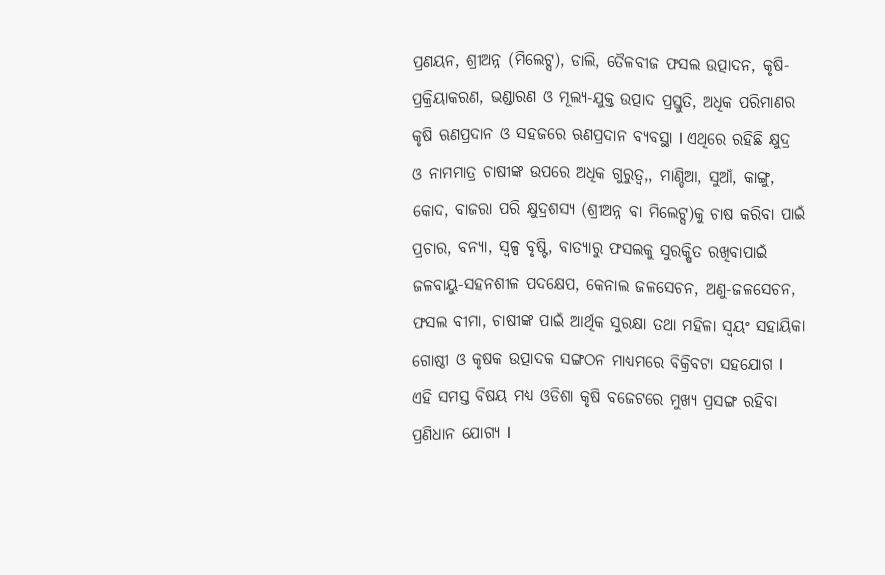ପ୍ରଣୟନ, ଶ୍ରୀଅନ୍ନ (ମିଲେଟ୍ସ), ଡାଲି, ତୈଳବୀଜ ଫସଲ ଉତ୍ପାଦନ, କୃଷି-ପ୍ରକ୍ରିୟାକରଣ, ଭଣ୍ଡାରଣ ଓ ମୂଲ୍ୟ-ଯୁକ୍ତ ଉତ୍ପାଦ ପ୍ରସ୍ତୁତି, ଅଧିକ ପରିମାଣର କୃଷି ଋଣପ୍ରଦାନ ଓ ସହଜରେ ଋଣପ୍ରଦାନ ବ୍ୟବସ୍ଥା I ଏଥିରେ ରହିଛି କ୍ଷୁଦ୍ର ଓ ନାମମାତ୍ର ଚାଷୀଙ୍କ ଉପରେ ଅଧିକ ଗୁରୁତ୍ବ,, ମାଣ୍ଡିଆ, ସୁଆଁ, କାଙ୍ଗୁ, କୋଦ, ବାଜରା ପରି କ୍ଷୁଦ୍ରଶସ୍ୟ (ଶ୍ରୀଅନ୍ନ ବା ମିଲେଟ୍ସ)କୁ ଚାଷ କରିବା ପାଇଁ ପ୍ରଚାର, ବନ୍ୟା, ସ୍ବଳ୍ପ ବୃଷ୍ଟି, ବାତ୍ୟାରୁ ଫସଲକୁ ସୁରକ୍ଷିତ ରଖିବାପାଇଁ ଜଳବାୟୁ-ସହନଶୀଳ ପଦକ୍ଷେପ, କେନାଲ ଜଳସେଚନ, ଅଣୁ-ଜଳସେଚନ, ଫସଲ ବୀମା, ଚାଷୀଙ୍କ ପାଇଁ ଆର୍ଥିକ ସୁରକ୍ଷା ତଥା ମହିଳା ସ୍ବୟଂ ସହାୟିକା ଗୋଷ୍ଠୀ ଓ କୃଷକ ଉତ୍ପାଦକ ସଙ୍ଗଠନ ମାଧ୍ୟମରେ ବିକ୍ରିବଟା ସହଯୋଗ I ଏହି ସମସ୍ତ ବିଷୟ ମଧ୍ୟ ଓଡିଶା କୃଷି ବଜେଟରେ ମୁଖ୍ୟ ପ୍ରସଙ୍ଗ ରହିବା ପ୍ରଣିଧାନ ଯୋଗ୍ୟ I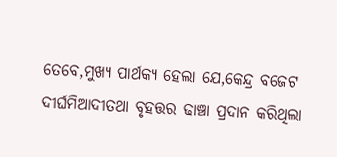ତେବେ,ମୁଖ୍ୟ ପାର୍ଥକ୍ୟ ହେଲା ଯେ,କେନ୍ଦ୍ର ବଜେଟ ଦୀର୍ଘମିଆଦୀତଥା ବୃହତ୍ତର ଢାଞ୍ଚା ପ୍ରଦାନ କରିଥିଲା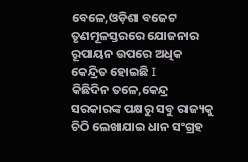ବେଳେ,ଓଡ଼ିଶା ବଜେଟ ତୃଣମୂଳସ୍ତରରେ ଯୋଜନାର ରୂପାୟନ ଉପରେ ଅଧିକ କେନ୍ଦ୍ରିତ ହୋଇଛି I
କିଛିଦିନ ତଳେ,କେନ୍ଦ୍ର ସରକାରଙ୍କ ପକ୍ଷରୁ ସବୁ ରାଜ୍ୟକୁ ଚିଠି ଲେଖାଯାଇ ଧାନ ସଂଗ୍ରହ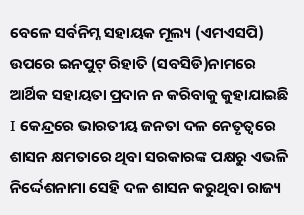ବେଳେ ସର୍ବନିମ୍ନ ସହାୟକ ମୂଲ୍ୟ (ଏମଏସପି) ଉପରେ ଇନପୁଟ୍ ରିହାତି (ସବସିଡି)ନାମରେ ଆର୍ଥିକ ସହାୟତା ପ୍ରଦାନ ନ କରିବାକୁ କୁହାଯାଇଛି I କେନ୍ଦ୍ରରେ ଭାରତୀୟ ଜନତା ଦଳ ନେତୃତ୍ବରେ ଶାସନ କ୍ଷମତାରେ ଥିବା ସରକାରଙ୍କ ପକ୍ଷରୁ ଏଭଳି ନିର୍ଦ୍ଦେଶନାମା ସେହି ଦଳ ଶାସନ କରୁଥିବା ରାଜ୍ୟ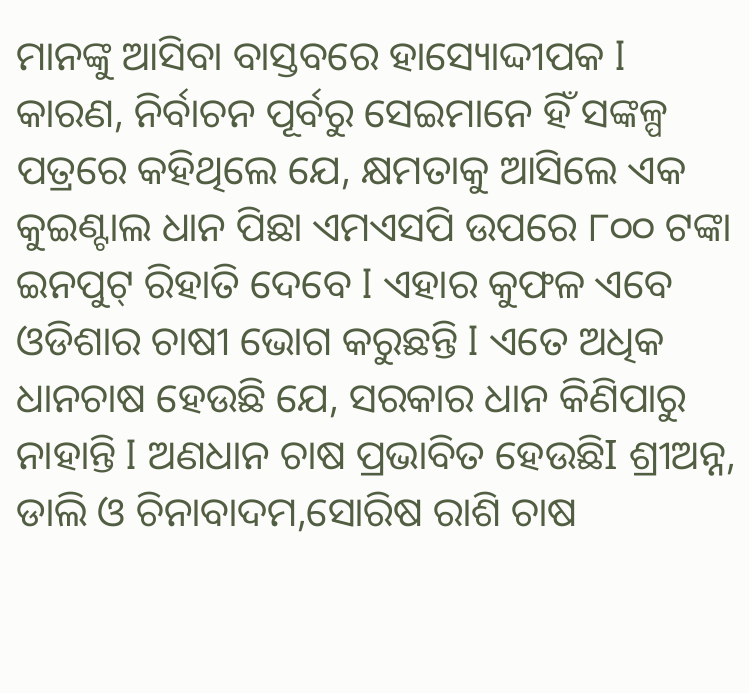ମାନଙ୍କୁ ଆସିବା ବାସ୍ତବରେ ହାସ୍ୟୋଦ୍ଦୀପକ I କାରଣ, ନିର୍ବାଚନ ପୂର୍ବରୁ ସେଇମାନେ ହିଁ ସଙ୍କଳ୍ପ ପତ୍ରରେ କହିଥିଲେ ଯେ, କ୍ଷମତାକୁ ଆସିଲେ ଏକ କୁଇଣ୍ଟାଲ ଧାନ ପିଛା ଏମଏସପି ଉପରେ ୮୦୦ ଟଙ୍କା ଇନପୁଟ୍ ରିହାତି ଦେବେ I ଏହାର କୁଫଳ ଏବେ ଓଡିଶାର ଚାଷୀ ଭୋଗ କରୁଛନ୍ତି I ଏତେ ଅଧିକ ଧାନଚାଷ ହେଉଛି ଯେ, ସରକାର ଧାନ କିଣିପାରୁ ନାହାନ୍ତି I ଅଣଧାନ ଚାଷ ପ୍ରଭାବିତ ହେଉଛିI ଶ୍ରୀଅନ୍ନ, ଡାଲି ଓ ଚିନାବାଦମ,ସୋରିଷ ରାଶି ଚାଷ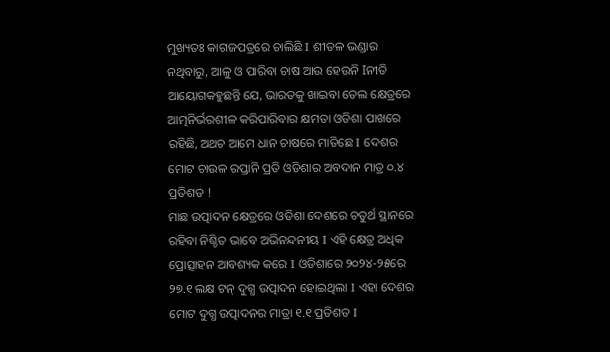ମୁଖ୍ୟତଃ କାଗଜପତ୍ରରେ ଚାଲିଛି I ଶୀତଳ ଭଣ୍ଡାର ନଥିବାରୁ, ଆଳୁ ଓ ପାରିବା ଚାଷ ଆଉ ହେଉନି Iନୀତି ଆୟୋଗକହୁଛନ୍ତି ଯେ, ଭାରତକୁ ଖାଇବା ତେଲ କ୍ଷେତ୍ରରେ ଆତ୍ମନିର୍ଭରଶୀଳ କରିପାରିବାର କ୍ଷମତା ଓଡିଶା ପାଖରେ ରହିଛି, ଅଥଚ ଆମେ ଧାନ ଚାଷରେ ମାତିଛେ I ଦେଶର ମୋଟ ଚାଉଳ ରପ୍ତାନି ପ୍ରତି ଓଡିଶାର ଅବଦାନ ମାତ୍ର ୦.୪ ପ୍ରତିଶତ !
ମାଛ ଉତ୍ପାଦନ କ୍ଷେତ୍ରରେ ଓଡିଶା ଦେଶରେ ଚତୁର୍ଥ ସ୍ଥାନରେ ରହିବା ନିଶ୍ଚିତ ଭାବେ ଅଭିନନ୍ଦନୀୟ I ଏହି କ୍ଷେତ୍ର ଅଧିକ ପ୍ରୋତ୍ସାହନ ଆବଶ୍ୟକ କରେ I ଓଡିଶାରେ ୨୦୨୪-୨୫ରେ ୨୭.୧ ଲକ୍ଷ ଟନ୍ ଦୁଗ୍ଧ ଉତ୍ପାଦନ ହୋଇଥିଲା I ଏହା ଦେଶର ମୋଟ ଦୁଗ୍ଧ ଉତ୍ପାଦନର ମାତ୍ରା ୧.୧ ପ୍ରତିଶତ I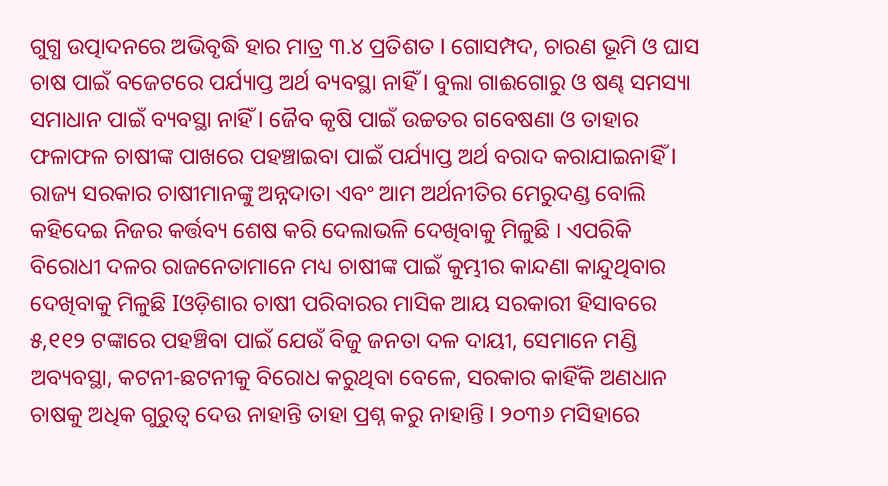ଗୁଗ୍ଧ ଉତ୍ପାଦନରେ ଅଭିବୃଦ୍ଧି ହାର ମାତ୍ର ୩.୪ ପ୍ରତିଶତ I ଗୋସମ୍ପଦ, ଚାରଣ ଭୂମି ଓ ଘାସ ଚାଷ ପାଇଁ ବଜେଟରେ ପର୍ଯ୍ୟାପ୍ତ ଅର୍ଥ ବ୍ୟବସ୍ଥା ନାହିଁ I ବୁଲା ଗାଈଗୋରୁ ଓ ଷଣ୍ଢ ସମସ୍ୟା ସମାଧାନ ପାଇଁ ବ୍ୟବସ୍ଥା ନାହିଁ I ଜୈବ କୃଷି ପାଇଁ ଉଚ୍ଚତର ଗବେଷଣା ଓ ତାହାର ଫଳାଫଳ ଚାଷୀଙ୍କ ପାଖରେ ପହଞ୍ଚାଇବା ପାଇଁ ପର୍ଯ୍ୟାପ୍ତ ଅର୍ଥ ବରାଦ କରାଯାଇନାହିଁ I
ରାଜ୍ୟ ସରକାର ଚାଷୀମାନଙ୍କୁ ଅନ୍ନଦାତା ଏବଂ ଆମ ଅର୍ଥନୀତିର ମେରୁଦଣ୍ଡ ବୋଲି କହିଦେଇ ନିଜର କର୍ତ୍ତବ୍ୟ ଶେଷ କରି ଦେଲାଭଳି ଦେଖିବାକୁ ମିଳୁଛି । ଏପରିକି ବିରୋଧୀ ଦଳର ରାଜନେତାମାନେ ମଧ୍ୟ ଚାଷୀଙ୍କ ପାଇଁ କୁମ୍ଭୀର କାନ୍ଦଣା କାନ୍ଦୁଥିବାର ଦେଖିବାକୁ ମିଳୁଛି Iଓଡ଼ିଶାର ଚାଷୀ ପରିବାରର ମାସିକ ଆୟ ସରକାରୀ ହିସାବରେ ୫,୧୧୨ ଟଙ୍କାରେ ପହଞ୍ଚିବା ପାଇଁ ଯେଉଁ ବିଜୁ ଜନତା ଦଳ ଦାୟୀ, ସେମାନେ ମଣ୍ଡି ଅବ୍ୟବସ୍ଥା, କଟନୀ-ଛଟନୀକୁ ବିରୋଧ କରୁଥିବା ବେଳେ, ସରକାର କାହିଁକି ଅଣଧାନ ଚାଷକୁ ଅଧିକ ଗୁରୁତ୍ବ ଦେଉ ନାହାନ୍ତି ତାହା ପ୍ରଶ୍ନ କରୁ ନାହାନ୍ତି I ୨୦୩୬ ମସିହାରେ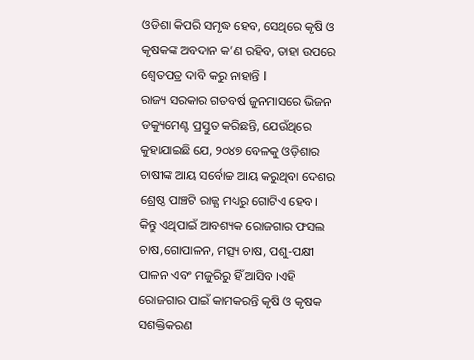ଓଡିଶା କିପରି ସମୃଦ୍ଧ ହେବ, ସେଥିରେ କୃଷି ଓ କୃଷକଙ୍କ ଅବଦାନ କ’ଣ ରହିବ, ତାହା ଉପରେ ଶ୍ବେତପତ୍ର ଦାବି କରୁ ନାହାନ୍ତି I
ରାଜ୍ୟ ସରକାର ଗତବର୍ଷ ଜୁନମାସରେ ଭିଜନ ଡକ୍ୟୁମେଣ୍ଟ ପ୍ରସ୍ତୁତ କରିଛନ୍ତି, ଯେଉଁଥିରେ କୁହାଯାଇଛି ଯେ, ୨୦୪୭ ବେଳକୁ ଓଡ଼ିଶାର ଚାଷୀଙ୍କ ଆୟ ସର୍ବୋଚ୍ଚ ଆୟ କରୁଥିବା ଦେଶର ଶ୍ରେଷ୍ଠ ପାଞ୍ଚଟି ରାଜ୍ଯ ମଧ୍ୟରୁ ଗୋଟିଏ ହେବ। କିନ୍ତୁ ଏଥିପାଇଁ ଆବଶ୍ୟକ ରୋଜଗାର ଫସଲ ଚାଷ,ଗୋପାଳନ, ମତ୍ସ୍ୟ ଚାଷ, ପଶୁ-ପକ୍ଷୀ ପାଳନ ଏବଂ ମଜୁରିରୁ ହିଁ ଆସିବ ।ଏହି ରୋଜଗାର ପାଇଁ କାମକରନ୍ତି କୃଷି ଓ କୃଷକ ସଶକ୍ତିକରଣ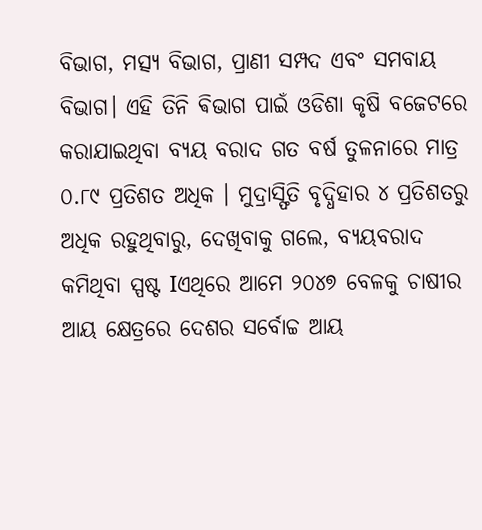ବିଭାଗ, ମତ୍ସ୍ୟ ବିଭାଗ, ପ୍ରାଣୀ ସମ୍ପଦ ଏବଂ ସମବାୟ ବିଭାଗ। ଏହି ତିନି ଵିଭାଗ ପାଇଁ ଓଡିଶା କୃଷି ବଜେଟରେ କରାଯାଇଥିବା ବ୍ୟୟ ବରାଦ ଗତ ବର୍ଷ ତୁଳନାରେ ମାତ୍ର ୦.୮୯ ପ୍ରତିଶତ ଅଧିକ । ମୁଦ୍ରାସ୍ଫିତି ବୃଦ୍ଧିହାର ୪ ପ୍ରତିଶତରୁ ଅଧିକ ରହୁଥିବାରୁ, ଦେଖିବାକୁ ଗଲେ, ବ୍ୟୟବରାଦ କମିଥିବା ସ୍ପଷ୍ଟ Iଏଥିରେ ଆମେ ୨୦୪୭ ବେଳକୁ ଚାଷୀର ଆୟ କ୍ଷେତ୍ରରେ ଦେଶର ସର୍ବୋଚ୍ଚ ଆୟ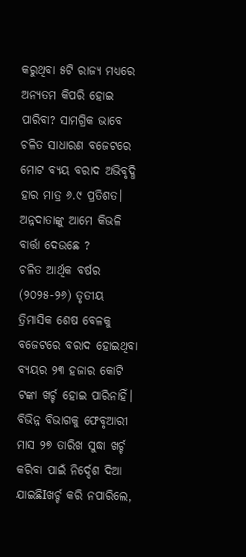କରୁଥିବା ୫ଟି ରାଜ୍ୟ ମଧ୍ୟରେ ଅନ୍ୟତମ କିପରି ହୋଇ ପାରିବା? ସାମଗ୍ରିକ ଭାବେ ଚଳିତ ସାଧାରଣ ବଜେଟରେ ମୋଟ ବ୍ୟୟ ବରାଦ ଅଭିବୃଦ୍ଧି ହାର ମାତ୍ର ୬.୯ ପ୍ରତିଶତ। ଅନ୍ନଦାତାଙ୍କୁ ଆମେ କିଭଳି ବାର୍ତ୍ତା ଦେଉଛେ ?
ଚଳିତ ଆର୍ଥିକ ବର୍ଷର (୨୦୨୫-୨୬) ତୃତୀୟ ତ୍ରିମାସିକ ଶେଷ ବେଳକୁ ବଜେଟରେ ବରାଦ ହୋଇଥିବା ବ୍ୟୟର ୨୩ ହଜାର କୋଟି ଟଙ୍କା ଖର୍ଚ୍ଚ ହୋଇ ପାରିନାହିଁ। ବିଭିନ୍ନ ବିଭାଗକୁ ଫେବୃଆରୀ ମାସ ୨୭ ତାରିଖ ସୁଦ୍ଧା ଖର୍ଚ୍ଚ କରିବା ପାଇଁ ନିର୍ଦ୍ଦେଶ ଦିଆ ଯାଇଛିIଖର୍ଚ୍ଚ କରି ନପାରିଲେ,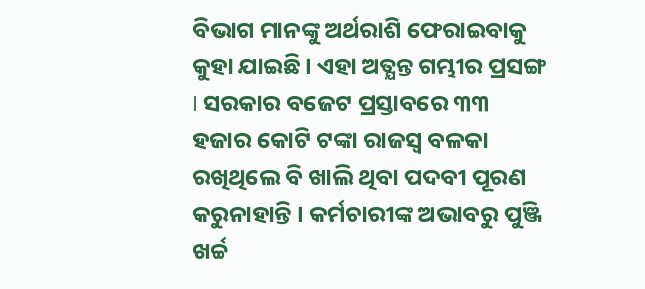ବିଭାଗ ମାନଙ୍କୁ ଅର୍ଥରାଶି ଫେରାଇବାକୁ କୁହା ଯାଇଛି। ଏହା ଅତ୍ଯନ୍ତ ଗମ୍ଭୀର ପ୍ରସଙ୍ଗ I ସରକାର ବଜେଟ ପ୍ରସ୍ତାବରେ ୩୩ ହଜାର କୋଟି ଟଙ୍କା ରାଜସ୍ୱ ବଳକା ରଖିଥିଲେ ବି ଖାଲି ଥିବା ପଦବୀ ପୂରଣ କରୁନାହାନ୍ତି । କର୍ମଚାରୀଙ୍କ ଅଭାବରୁ ପୁଞ୍ଜି ଖର୍ଚ୍ଚ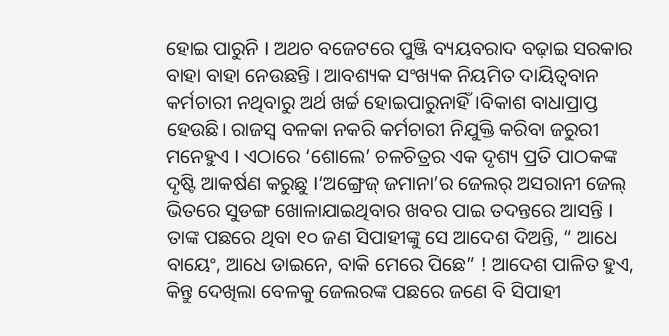ହୋଇ ପାରୁନି I ଅଥଚ ବଜେଟରେ ପୁଞ୍ଜି ବ୍ୟୟବରାଦ ବଢ଼ାଇ ସରକାର ବାହା ବାହା ନେଉଛନ୍ତି । ଆବଶ୍ୟକ ସଂଖ୍ୟକ ନିୟମିତ ଦାୟିତ୍ବବାନ କର୍ମଚାରୀ ନଥିବାରୁ ଅର୍ଥ ଖର୍ଚ୍ଚ ହୋଇପାରୁନାହିଁ।ବିକାଶ ବାଧାପ୍ରାପ୍ତ ହେଉଛି। ରାଜସ୍ୱ ବଳକା ନକରି କର୍ମଚାରୀ ନିଯୁକ୍ତି କରିବା ଜରୁରୀ ମନେହୁଏ I ଏଠାରେ ‘ଶୋଲେ’ ଚଳଚିତ୍ରର ଏକ ଦୃଶ୍ୟ ପ୍ରତି ପାଠକଙ୍କ ଦୃଷ୍ଟି ଆକର୍ଷଣ କରୁଛୁ I‘ଅଙ୍ଗ୍ରେଜ୍ ଜମାନା’ର ଜେଲର୍ ଅସରାନୀ ଜେଲ୍ ଭିତରେ ସୁଡଙ୍ଗ ଖୋଳାଯାଇଥିବାର ଖବର ପାଇ ତଦନ୍ତରେ ଆସନ୍ତି I ତାଙ୍କ ପଛରେ ଥିବା ୧୦ ଜଣ ସିପାହୀଙ୍କୁ ସେ ଆଦେଶ ଦିଅନ୍ତି, “ ଆଧେ ବାୟେଂ, ଆଧେ ଡାଇନେ, ବାକି ମେରେ ପିଛେ” ! ଆଦେଶ ପାଳିତ ହୁଏ, କିନ୍ତୁ ଦେଖିଲା ବେଳକୁ ଜେଲରଙ୍କ ପଛରେ ଜଣେ ବି ସିପାହୀ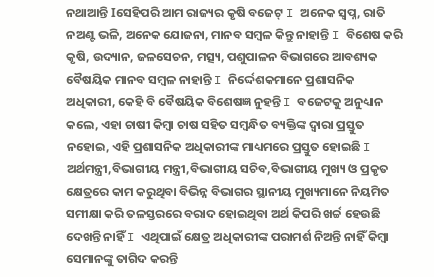ନଥାଆନ୍ତି Iସେହିପରି ଆମ ରାଜ୍ୟର କୃଷି ବଜେଟ୍ I ଅନେକ ସ୍ବପ୍ନ, ରାତି ନଅଣ୍ଟ ଭଳି, ଅନେକ ଯୋଜନା, ମାନବ ସମ୍ବଳ କିନ୍ତୁ ନାହାନ୍ତି I ବିଶେଷ କରି କୃଷି, ଉଦ୍ୟାନ, ଜଳସେଚନ, ମତ୍ସ୍ୟ, ପଶୁପାଳନ ବିଭାଗରେ ଆବଶ୍ୟକ ବୈଷୟିକ ମାନବ ସମ୍ବଳ ନାହାନ୍ତି I ନିର୍ଦ୍ଦେଶକମାନେ ପ୍ରଶାସନିକ ଅଧିକାରୀ, କେହି ବି ବୈଷୟିକ ବିଶେଷଜ୍ଞ ନୁହନ୍ତି I ବଜେଟକୁ ଅନୁଧ୍ୟାନ କଲେ, ଏହା ଚାଷୀ କିମ୍ବା ଚାଷ ସହିତ ସମ୍ବନ୍ଧିତ ବ୍ୟକ୍ତିଙ୍କ ଦ୍ବାରା ପ୍ରସ୍ତୁତ ନହୋଇ, ଏହି ପ୍ରଶାସନିକ ଅଧିକାରୀଙ୍କ ମାଧ୍ୟମରେ ପ୍ରସ୍ତୁତ ହୋଇଛି I
ଅର୍ଥମନ୍ତ୍ରୀ,ବିଭାଗୀୟ ମନ୍ତ୍ରୀ,ବିଭାଗୀୟ ସଚିବ,ବିଭାଗୀୟ ମୁଖ୍ୟ ଓ ପ୍ରକୃତ କ୍ଷେତ୍ରରେ କାମ କରୁଥିବା ବିଭିନ୍ନ ବିଭାଗର ସ୍ଥାନୀୟ ମୁଖ୍ୟମାନେ ନିୟମିତ ସମୀକ୍ଷା କରି ତଳସ୍ତରରେ ବରାଦ ହୋଇଥିବା ଅର୍ଥ କିପରି ଖର୍ଚ୍ଚ ହେଉଛି ଦେଖନ୍ତି ନାହିଁ I ଏଥିପାଇଁ କ୍ଷେତ୍ର ଅଧିକାରୀଙ୍କ ପରାମର୍ଶ ନିଅନ୍ତି ନାହିଁ କିମ୍ବା ସେମାନଙ୍କୁ ତାଗିଦ କରନ୍ତି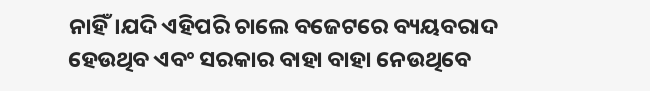ନାହିଁ।ଯଦି ଏହିପରି ଚାଲେ ବଜେଟରେ ବ୍ୟୟବରାଦ ହେଉଥିବ ଏବଂ ସରକାର ବାହା ବାହା ନେଉଥିବେ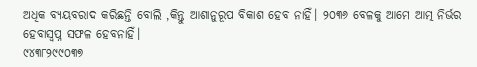ଅଧିକ ବ୍ୟୟବରାଦ କରିଛନ୍ତି ବୋଲି ,କିନ୍ତୁ ଆଶାନୁରୂପ ବିକାଶ ହେବ ନାହିଁ। ୨୦୩୬ ବେଳକୁ ଆମେ ଆତ୍ମ ନିର୍ଭର ହେବାସ୍ୱପ୍ନ ସଫଳ ହେବନାହିଁ।
୯୪୩୮୨୯୯୦୩୭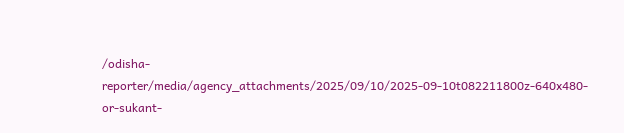/odisha-reporter/media/agency_attachments/2025/09/10/2025-09-10t082211800z-640x480-or-sukant-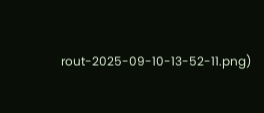rout-2025-09-10-13-52-11.png)